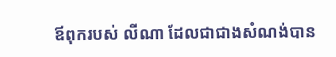ឪពុករបស់ លីណា ដែលជាជាងសំណង់បាន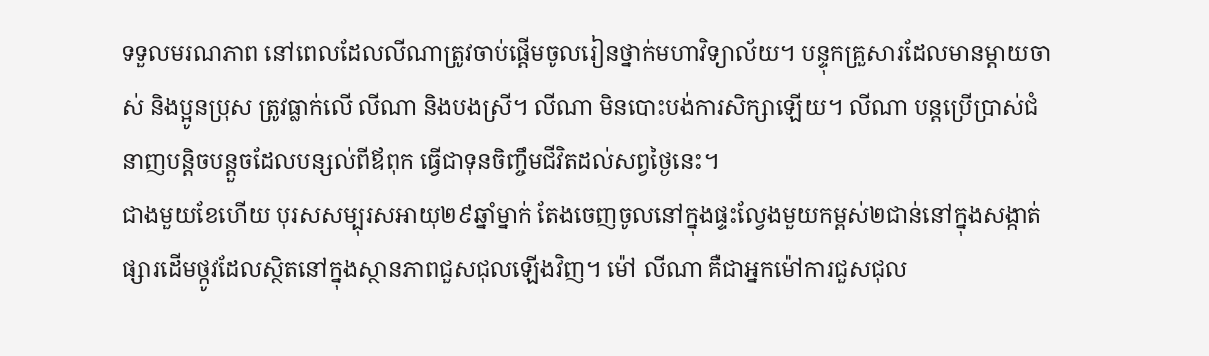ទទួលមរណភាព នៅពេលដែលលីណាត្រូវចាប់ផ្តើមចូលរៀនថ្នាក់មហាវិទ្យាល័យ។ បន្ទុកគ្រួសារដែលមានម្ដាយចាស់ និងប្អូនប្រុស ត្រូវធ្លាក់លើ លីណា និងបងស្រី។ លីណា មិនបោះបង់ការសិក្សាឡើយ។ លីណា បន្តប្រើប្រាស់ជំនាញបន្តិចបន្តួចដែលបន្សល់ពីឪពុក ធ្វើជាទុនចិញ្ចឹមជីវិតដល់សព្វថ្ងៃនេះ។
ជាងមួយខែហើយ បុរសសម្បុរសអាយុ២៩ឆ្នាំម្នាក់ តែងចេញចូលនៅក្នុងផ្ទះល្វែងមួយកម្ពស់២ជាន់នៅក្នុងសង្កាត់ផ្សារដើមថ្កូវដែលស្ថិតនៅក្នុងស្ថានភាពជួសជុលឡើងវិញ។ ម៉ៅ លីណា គឺជាអ្នកម៉ៅការជួសជុល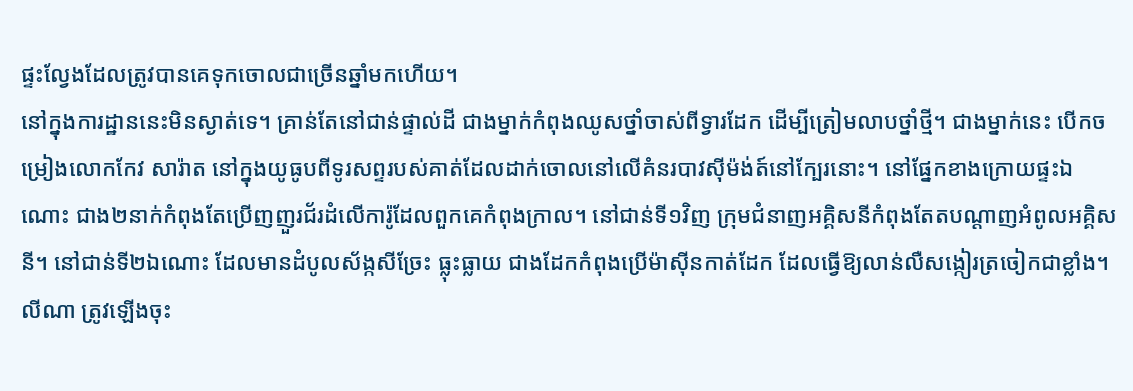ផ្ទះល្វែងដែលត្រូវបានគេទុកចោលជាច្រើនឆ្នាំមកហើយ។
នៅក្នុងការដ្ឋាននេះមិនស្ងាត់ទេ។ គ្រាន់តែនៅជាន់ផ្ទាល់ដី ជាងម្នាក់កំពុងឈូសថ្នាំចាស់ពីទ្វារដែក ដើម្បីត្រៀមលាបថ្នាំថ្មី។ ជាងម្នាក់នេះ បើកចម្រៀងលោកកែវ សារ៉ាត នៅក្នុងយូធូបពីទូរសព្ទរបស់គាត់ដែលដាក់ចោលនៅលើគំនរបាវស៊ីម៉ង់ត៍នៅក្បែរនោះ។ នៅផ្នែកខាងក្រោយផ្ទះឯណោះ ជាង២នាក់កំពុងតែប្រើញញួរជ័រដំលើការ៉ូដែលពួកគេកំពុងក្រាល។ នៅជាន់ទី១វិញ ក្រុមជំនាញអគ្គិសនីកំពុងតែតបណ្ដាញអំពូលអគ្គិសនី។ នៅជាន់ទី២ឯណោះ ដែលមានដំបូលស័ង្កសីច្រែះ ធ្លុះធ្លាយ ជាងដែកកំពុងប្រើម៉ាស៊ីនកាត់ដែក ដែលធ្វើឱ្យលាន់លឺសង្កៀរត្រចៀកជាខ្លាំង។
លីណា ត្រូវឡើងចុះ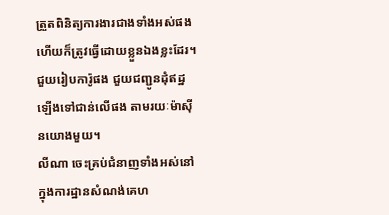ត្រួតពិនិត្យការងារជាងទាំងអស់ផង ហើយក៏ត្រូវធ្វើដោយខ្លួនឯងខ្លះដែរ។ ជួយរៀបការ៉ូផង ជួយជញ្ជូនដុំឥដ្ឋឡើងទៅជាន់លើផង តាមរយៈម៉ាស៊ីនយោងមួយ។
លីណា ចេះគ្រប់ជំនាញទាំងអស់នៅក្នុងការដ្ឋានសំណង់គេហ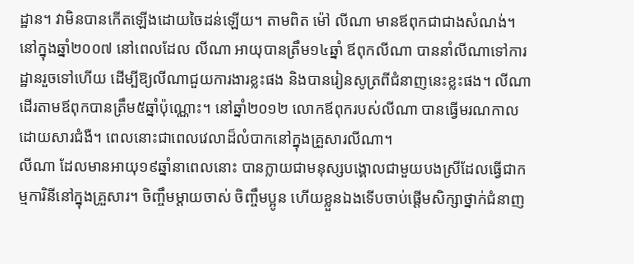ដ្ឋាន។ វាមិនបានកើតឡើងដោយចៃដន់ឡើយ។ តាមពិត ម៉ៅ លីណា មានឪពុកជាជាងសំណង់។
នៅក្នុងឆ្នាំ២០០៧ នៅពេលដែល លីណា អាយុបានត្រឹម១៤ឆ្នាំ ឪពុកលីណា បាននាំលីណាទៅការដ្ឋានរួចទៅហើយ ដើម្បីឱ្យលីណាជួយការងារខ្លះផង និងបានរៀនសូត្រពីជំនាញនេះខ្លះផង។ លីណា ដើរតាមឪពុកបានត្រឹម៥ឆ្នាំប៉ុណ្ណោះ។ នៅឆ្នាំ២០១២ លោកឪពុករបស់លីណា បានធ្វើមរណកាលដោយសារជំងឺ។ ពេលនោះជាពេលវេលាដ៏លំបាកនៅក្នុងគ្រួសារលីណា។
លីណា ដែលមានអាយុ១៩ឆ្នាំនាពេលនោះ បានក្លាយជាមនុស្សបង្គោលជាមួយបងស្រីដែលធ្វើជាកម្មការិនីនៅក្នុងគ្រួសារ។ ចិញ្ចឹមម្ដាយចាស់ ចិញ្ចឹមប្អូន ហើយខ្លួនឯងទើបចាប់ផ្តើមសិក្សាថ្នាក់ជំនាញ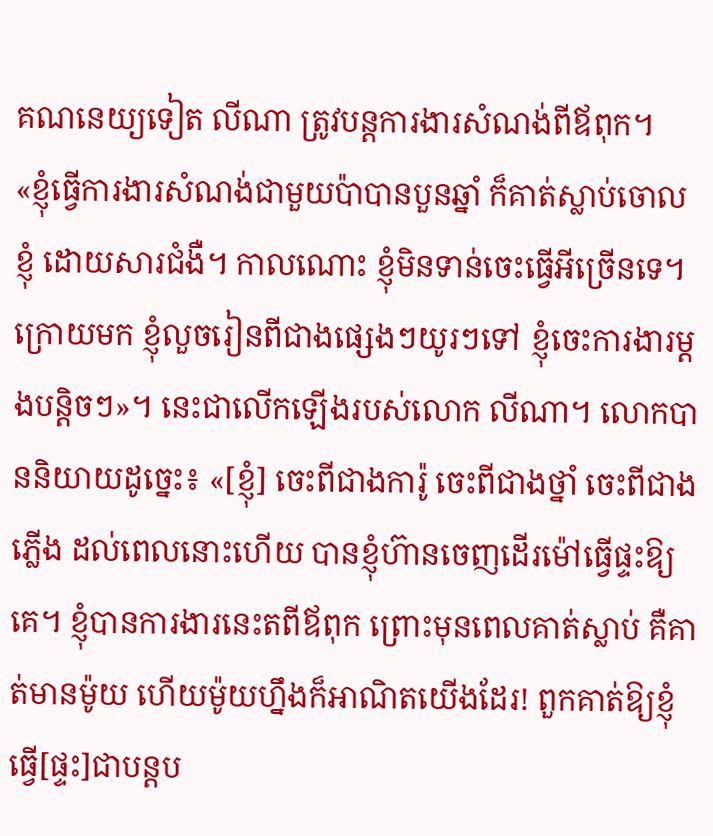គណនេយ្យទៀត លីណា ត្រូវបន្តការងារសំណង់ពីឪពុក។
«ខ្ញុំធ្វើការងារសំណង់ជាមួយប៉ាបានបួនឆ្នាំ ក៏គាត់ស្លាប់ចោលខ្ញុំ ដោយសារជំងឺ។ កាលណោះ ខ្ញុំមិនទាន់ចេះធ្វើអីច្រើនទេ។ ក្រោយមក ខ្ញុំលួចរៀនពីជាងផ្សេងៗយូរៗទៅ ខ្ញុំចេះការងារម្តងបន្តិចៗ»។ នេះជាលើកឡើងរបស់លោក លីណា។ លោកបាននិយាយដូច្នេះ៖ «[ខ្ញុំ] ចេះពីជាងការ៉ូ ចេះពីជាងថ្នាំ ចេះពីជាងភ្លើង ដល់ពេលនោះហើយ បានខ្ញុំហ៊ានចេញដើរម៉ៅធ្វើផ្ទះឱ្យគេ។ ខ្ញុំបានការងារនេះតពីឪពុក ព្រោះមុនពេលគាត់ស្លាប់ គឺគាត់មានម៉ូយ ហើយម៉ូយហ្នឹងក៏អាណិតយើងដែរ! ពួកគាត់ឱ្យខ្ញុំធ្វើ[ផ្ទះ]ជាបន្តប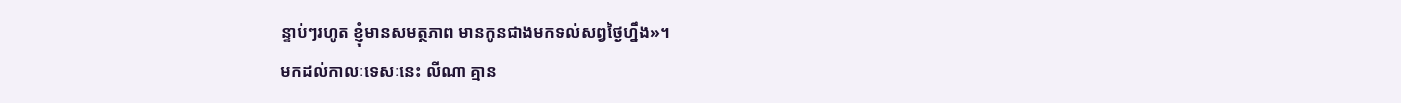ន្ទាប់ៗរហូត ខ្ញុំមានសមត្ថភាព មានកូនជាងមកទល់សព្វថ្ងៃហ្នឹង»។
មកដល់កាលៈទេសៈនេះ លីណា គ្មាន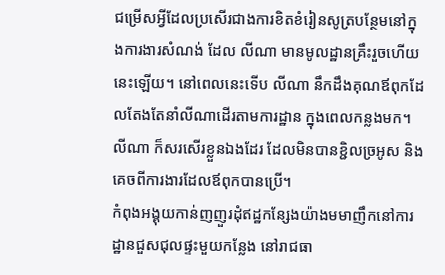ជម្រើសអ្វីដែលប្រសើរជាងការខិតខំរៀនសូត្របន្ថែមនៅក្នុងការងារសំណង់ ដែល លីណា មានមូលដ្ឋានគ្រឹះរួចហើយនេះឡើយ។ នៅពេលនេះទើប លីណា នឹកដឹងគុណឪពុកដែលតែងតែនាំលីណាដើរតាមការដ្ឋាន ក្នុងពេលកន្លងមក។ លីណា ក៏សរសើរខ្លួនឯងដែរ ដែលមិនបានខ្ជិលច្រអូស និងគេចពីការងារដែលឪពុកបានប្រើ។
កំពុងអង្គុយកាន់ញញួរដុំឥដ្ឋកន្សែងយ៉ាងមមាញឹកនៅការដ្ឋានជួសជុលផ្ទះមួយកន្លែង នៅរាជធា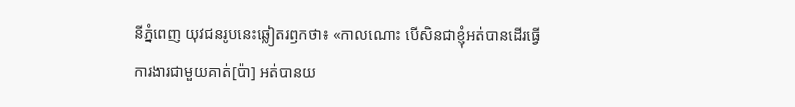នីភ្នំពេញ យុវជនរូបនេះឆ្លៀតរឭកថា៖ «កាលណោះ បើសិនជាខ្ញុំអត់បានដើរធ្វើការងារជាមួយគាត់[ប៉ា] អត់បានយ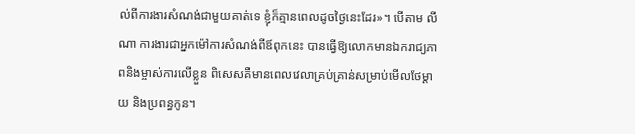ល់ពីការងារសំណង់ជាមួយគាត់ទេ ខ្ញុំក៏គ្មានពេលដូចថ្ងៃនេះដែរ»។ បើតាម លីណា ការងារជាអ្នកម៉ៅការសំណង់ពីឪពុកនេះ បានធ្វើឱ្យលោកមានឯករាជ្យភាពនិងម្ចាស់ការលើខ្លួន ពិសេសគឺមានពេលវេលាគ្រប់គ្រាន់សម្រាប់មើលថែម្តាយ និងប្រពន្ធកូន។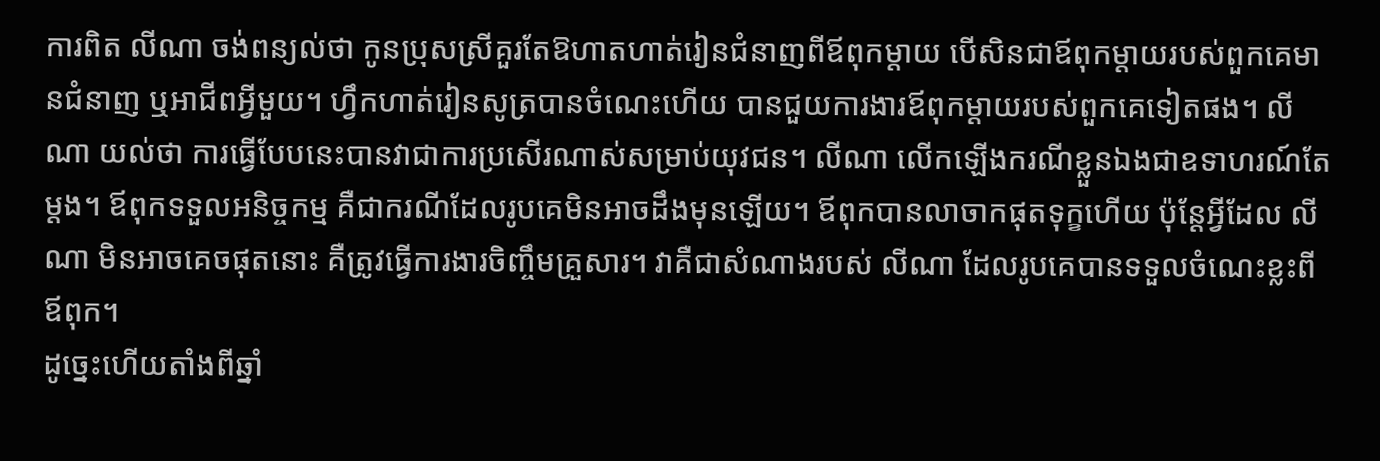ការពិត លីណា ចង់ពន្យល់ថា កូនប្រុសស្រីគួរតែឱហាតហាត់រៀនជំនាញពីឪពុកម្ដាយ បើសិនជាឪពុកម្ដាយរបស់ពួកគេមានជំនាញ ឬអាជីពអ្វីមួយ។ ហ្វឹកហាត់រៀនសូត្របានចំណេះហើយ បានជួយការងារឪពុកម្ដាយរបស់ពួកគេទៀតផង។ លីណា យល់ថា ការធ្វើបែបនេះបានវាជាការប្រសើរណាស់សម្រាប់យុវជន។ លីណា លើកឡើងករណីខ្លួនឯងជាឧទាហរណ៍តែម្តង។ ឪពុកទទួលអនិច្ចកម្ម គឺជាករណីដែលរូបគេមិនអាចដឹងមុនឡើយ។ ឪពុកបានលាចាកផុតទុក្ខហើយ ប៉ុន្តែអ្វីដែល លីណា មិនអាចគេចផុតនោះ គឺត្រូវធ្វើការងារចិញ្ចឹមគ្រួសារ។ វាគឺជាសំណាងរបស់ លីណា ដែលរូបគេបានទទួលចំណេះខ្លះពីឪពុក។
ដូច្នេះហើយតាំងពីឆ្នាំ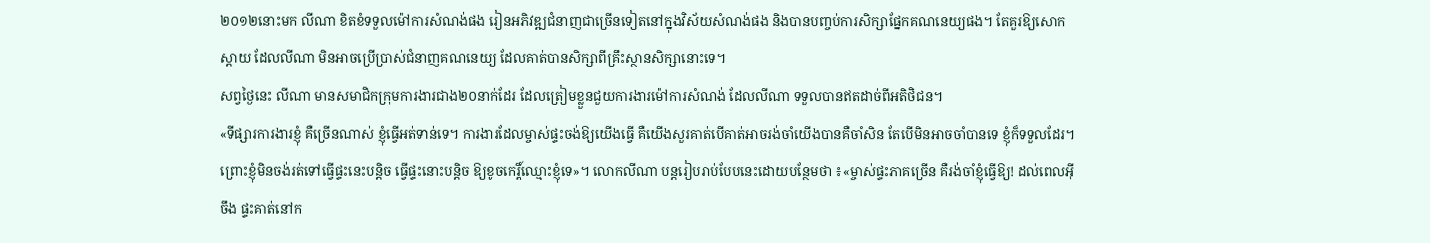២០១២នោះមក លីណា ខិតខំទទួលម៉ៅការសំណង់ផង រៀនអភិវឌ្ឍជំនាញជាច្រើនទៀតនៅក្នុងវិស័យសំណង់ផង និងបានបញ្ចប់ការសិក្សាផ្នែកគណនេយ្យផង។ តែគួរឱ្យសោកស្ដាយ ដែលលីណា មិនអាចប្រើប្រាស់ជំនាញគណនេយ្យ ដែលគាត់បានសិក្សាពីគ្រឹះស្ថានសិក្សានោះទេ។
សព្វថ្ងៃនេះ លីណា មានសមាជិកក្រុមការងារជាង២០នាក់ដែរ ដែលត្រៀមខ្លួនជួយការងារម៉ៅការសំណង់ ដែលលីណា ទទួលបានឥតដាច់ពីអតិថិជន។
«ទីផ្សារការងារខ្ញុំ គឺច្រើនណាស់ ខ្ញុំធ្វើអត់ទាន់ទេ។ ការងារដែលម្ចាស់ផ្ទះចង់ឱ្យយើងធ្វើ គឺយើងសួរគាត់បើគាត់អាចរង់ចាំយើងបានគឺចាំសិន តែបើមិនអាចចាំបានទេ ខ្ញុំក៏ទទួលដែរ។ ព្រោះខ្ញុំមិនចង់រត់ទៅធ្វើផ្ទះនេះបន្តិច ធ្វើផ្ទះនោះបន្តិច ឱ្យខូចកេរ្តិ៍ឈ្មោះខ្ញុំទេ»។ លោកលីណា បន្តរៀបរាប់បែបនេះដោយបន្ថែមថា ៖«ម្ចាស់ផ្ទះភាគច្រើន គឺរង់ចាំខ្ញុំធ្វើឱ្យ! ដល់ពេលអ៊ីចឹង ផ្ទះគាត់នៅក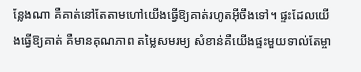ន្លែងណា គឺគាត់នៅតែតាមហៅយើងធ្វើឱ្យគាត់រហូតអ៊ីចឹងទៅ។ ផ្ទះដែលយើងធ្វើឱ្យគាត់ គឺមានគុណភាព តម្លៃសមរម្យ សំខាន់គឺយើងផ្ទះមួយទាល់តែម្ចា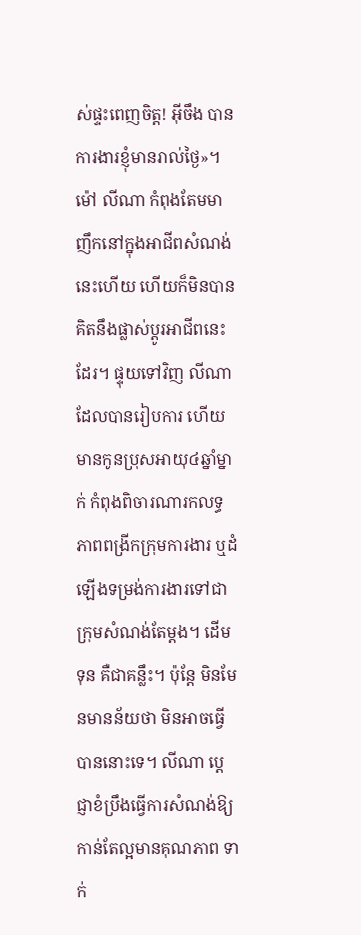ស់ផ្ទះពេញចិត្ត! អ៊ីចឹង បានការងារខ្ញុំមានរាល់ថ្ងៃ»។
ម៉ៅ លីណា កំពុងតែមមាញឹកនៅក្នុងអាជីពសំណង់នេះហើយ ហើយក៏មិនបានគិតនឹងផ្លាស់ប្ដូរអាជីពនេះដែរ។ ផ្ទុយទៅវិញ លីណា ដែលបានរៀបការ ហើយមានកូនប្រុសអាយុ៤ឆ្នាំម្នាក់ កំពុងពិចារណារកលទ្ធភាពពង្រីកក្រុមការងារ ឬដំឡើងទម្រង់ការងារទៅជាក្រុមសំណង់តែម្ដង។ ដើមទុន គឺជាគន្លឹះ។ ប៉ុន្តែ មិនមែនមានន័យថា មិនអាចធ្វើបាននោះទេ។ លីណា ប្ដេជ្ញាខំប្រឹងធ្វើការសំណង់ឱ្យកាន់តែល្អមានគុណភាព ទាក់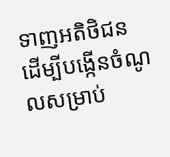ទាញអតិថិជន ដើម្បីបង្កើនចំណូលសម្រាប់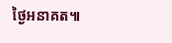ថ្ងៃអនាគត៕